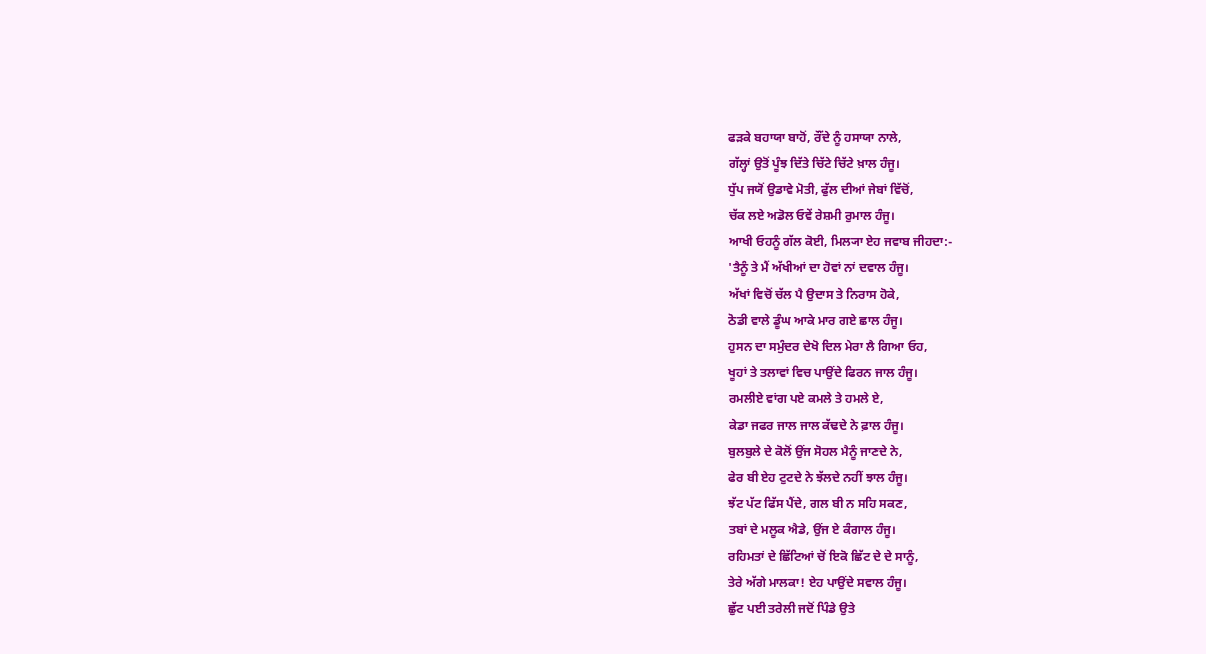ਫੜਕੇ ਬਹਾਯਾ ਬਾਹੋਂ, ਰੌਂਦੇ ਨੂੰ ਹਸਾਯਾ ਨਾਲੇ,
ਗੱਲ੍ਹਾਂ ਉਤੋਂ ਪੂੰਝ ਦਿੱਤੇ ਚਿੱਟੇ ਚਿੱਟੇ ਖ਼ਾਲ ਹੰਜੂ।
ਧੁੱਪ ਜਯੋਂ ਉਡਾਵੇ ਮੋਤੀ, ਫੁੱਲ ਦੀਆਂ ਜੇਬਾਂ ਵਿੱਚੋਂ,
ਚੱਕ ਲਏ ਅਡੋਲ ਓਵੇਂ ਰੇਸ਼ਮੀ ਰੁਮਾਲ ਹੰਜੂ।
ਆਖੀ ਓਹਨੂੰ ਗੱਲ ਕੋਈ, ਮਿਲ੍ਯਾ ਏਹ ਜਵਾਬ ਜੀਹਦਾ:-
'ਤੈਨੂੰ ਤੇ ਮੈਂ ਅੱਖੀਆਂ ਦਾ ਹੋਵਾਂ ਨਾਂ ਦਵਾਲ ਹੰਜੂ।
ਅੱਖਾਂ ਵਿਚੋਂ ਚੱਲ ਪੈ ਉਦਾਸ ਤੇ ਨਿਰਾਸ ਹੋਕੇ,
ਠੋਡੀ ਵਾਲੇ ਡੂੰਘ ਆਕੇ ਮਾਰ ਗਏ ਛਾਲ ਹੰਜੂ।
ਹੁਸਨ ਦਾ ਸਮੁੰਦਰ ਦੇਖੋ ਦਿਲ ਮੇਰਾ ਲੈ ਗਿਆ ਓਹ,
ਖੂਹਾਂ ਤੇ ਤਲਾਵਾਂ ਵਿਚ ਪਾਉਂਦੇ ਫਿਰਨ ਜਾਲ ਹੰਜੂ।
ਰਮਲੀਏ ਵਾਂਗ ਪਏ ਕਮਲੇ ਤੇ ਹਮਲੇ ਏ,
ਕੇਡਾ ਜਫਰ ਜਾਲ ਜਾਲ ਕੱਢਦੇ ਨੇ ਫ਼ਾਲ ਹੰਜੂ।
ਬੁਲਬੁਲੇ ਦੇ ਕੋਲੋਂ ਉਂਜ ਸੋਹਲ ਮੈਨੂੰ ਜਾਣਦੇ ਨੇ,
ਫੇਰ ਬੀ ਏਹ ਟੁਟਦੇ ਨੇ ਝੱਲਦੇ ਨਹੀਂ ਝਾਲ ਹੰਜੂ।
ਝੱਟ ਪੱਟ ਫਿੱਸ ਪੈਂਦੇ, ਗਲ ਬੀ ਨ ਸਹਿ ਸਕਣ,
ਤਬਾਂ ਦੇ ਮਲੂਕ ਐਡੇ, ਉਂਜ ਏ ਕੰਗਾਲ ਹੰਜੂ।
ਰਹਿਮਤਾਂ ਦੇ ਛਿੱਟਿਆਂ ਚੋਂ ਇਕੋ ਛਿੱਟ ਦੇ ਦੇ ਸਾਨੂੰ,
ਤੇਰੇ ਅੱਗੇ ਮਾਲਕਾ! ਏਹ ਪਾਉਂਦੇ ਸਵਾਲ ਹੰਜੂ।
ਛੁੱਟ ਪਈ ਤਰੇਲੀ ਜਦੋਂ ਪਿੰਡੇ ਉਤੇ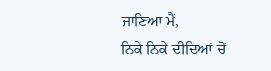ਜਾਣਿਆ ਮੈਂ,
ਨਿਕੇ ਨਿਕੇ ਦੀਦਿਆਂ ਚੋਂ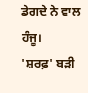ਡੇਗਦੇ ਨੇ ਵਾਲ ਹੰਜੂ।
'ਸ਼ਰਫ਼' ਬੜੀ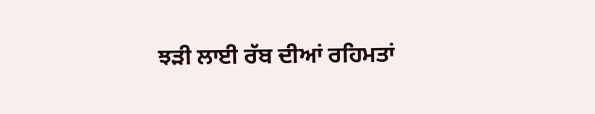ਝੜੀ ਲਾਈ ਰੱਬ ਦੀਆਂ ਰਹਿਮਤਾਂ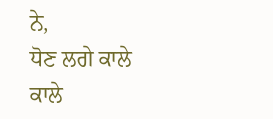ਨੇ,
ਧੋਣ ਲਗੇ ਕਾਲੇ ਕਾਲੇ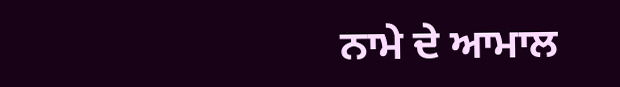ਨਾਮੇ ਦੇ ਆਮਾਲ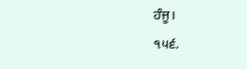ਹੰਜੂ।
੧੫੬.